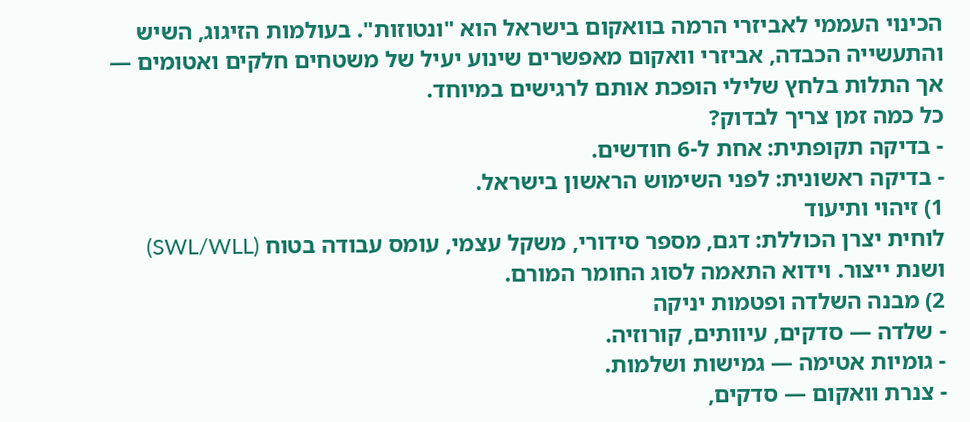הכינוי העממי לאביזרי הרמה בוואקום בישראל הוא "ונטוזות". בעולמות הזיגוג, השיש והתעשייה הכבדה, אביזרי וואקום מאפשרים שינוע יעיל של משטחים חלקים ואטומים — אך התלות בלחץ שלילי הופכת אותם לרגישים במיוחד.
כל כמה זמן צריך לבדוק?
- בדיקה תקופתית: אחת ל-6 חודשים.
- בדיקה ראשונית: לפני השימוש הראשון בישראל.
1) זיהוי ותיעוד
לוחית יצרן הכוללת: דגם, מספר סידורי, משקל עצמי, עומס עבודה בטוח (SWL/WLL) ושנת ייצור. וידוא התאמה לסוג החומר המורם.
2) מבנה השלדה ופטמות יניקה
- שלדה — סדקים, עיוותים, קורוזיה.
- גומיות אטימה — גמישות ושלמות.
- צנרת וואקום — סדקים,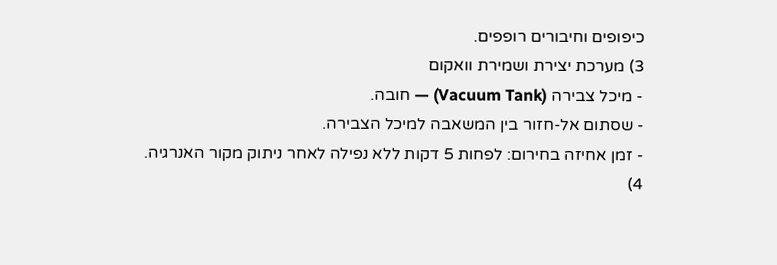כיפופים וחיבורים רופפים.
3) מערכת יצירת ושמירת וואקום
- מיכל צבירה (Vacuum Tank) — חובה.
- שסתום אל-חזור בין המשאבה למיכל הצבירה.
- זמן אחיזה בחירום: לפחות 5 דקות ללא נפילה לאחר ניתוק מקור האנרגיה.
4)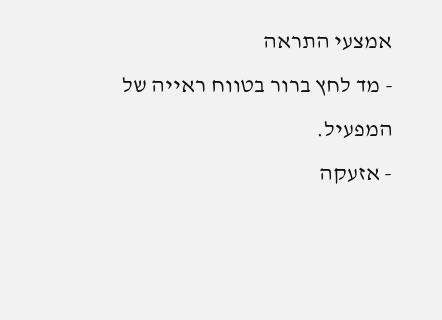אמצעי התראה
- מד לחץ ברור בטווח ראייה של המפעיל.
- אזעקה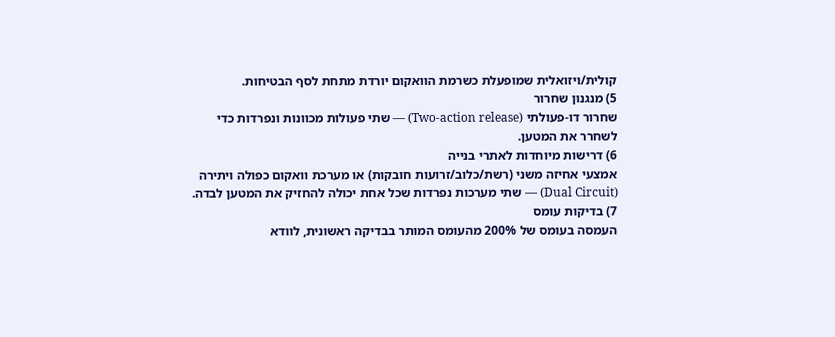קולית/ויזואלית שמופעלת כשרמת הוואקום יורדת מתחת לסף הבטיחות.
5) מנגנון שחרור
שחרור דו-פעולתי (Two-action release) — שתי פעולות מכוונות ונפרדות כדי לשחרר את המטען.
6) דרישות מיוחדות לאתרי בנייה
אמצעי אחיזה משני (רשת/כלוב/זרועות חובקות) או מערכת וואקום כפולה ויתירה (Dual Circuit) — שתי מערכות נפרדות שכל אחת יכולה להחזיק את המטען לבדה.
7) בדיקות עומס
העמסה בעומס של 200% מהעומס המותר בבדיקה ראשונית, לוודא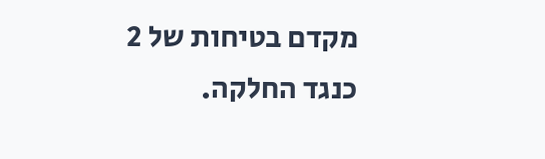מקדם בטיחות של 2 כנגד החלקה.